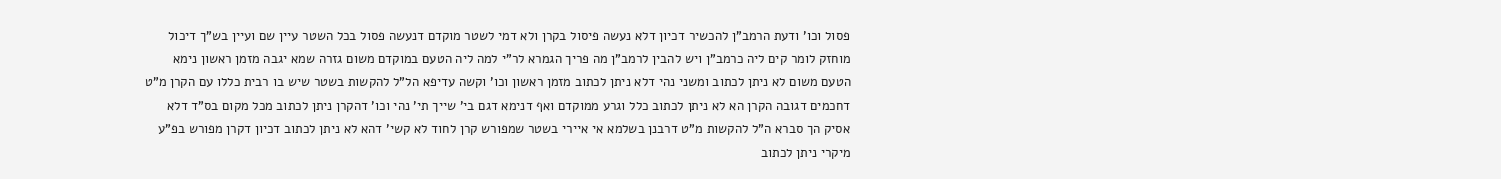פסול וכו' ודעת הרמב"ן להכשיר דכיון דלא נעשה פיסול בקרן ולא דמי לשטר מוקדם דנעשה פסול בכל השטר עיין שם ועיין בש"ך דיכול מוחזק לומר קים ליה כרמב"ן ויש להבין לרמב"ן מה פריך הגמרא לר"י למה ליה הטעם במוקדם משום גזרה שמא יגבה מזמן ראשון נימא הטעם משום לא ניתן לכתוב ומשני נהי דלא ניתן לכתוב מזמן ראשון וכו' וקשה עדיפא הל"ל להקשות בשטר שיש בו רבית כללו עם הקרן מ"ט דחכמים דגובה הקרן הא לא ניתן לכתוב כלל וגרע ממוקדם ואף דנימא דגם בי' שייך תי' נהי וכו' דהקרן ניתן לכתוב מכל מקום בס"ד דלא אסיק הך סברא ה"ל להקשות מ"ט דרבנן בשלמא אי איירי בשטר שמפורש קרן לחוד לא קשי' דהא לא ניתן לכתוב דכיון דקרן מפורש בפ"ע מיקרי ניתן לכתוב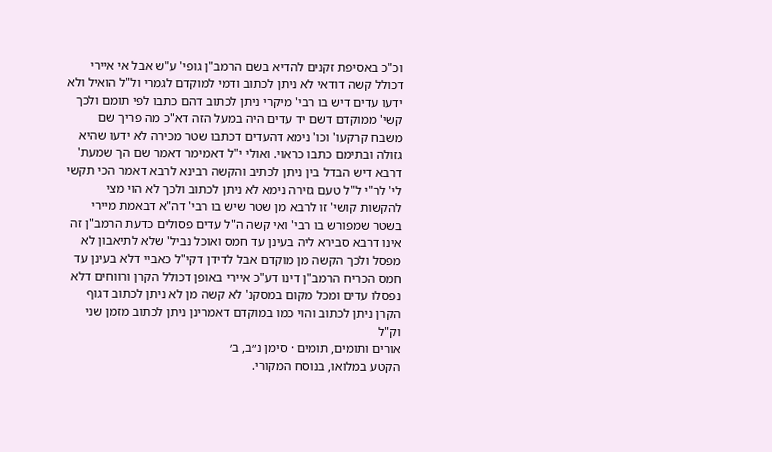וכ"כ באסיפת זקנים להדיא בשם הרמב"ן גופי' ע"ש אבל אי איירי דכולל קשה דודאי לא ניתן לכתוב ודמי למוקדם לגמרי ול"ל הואיל ולא ידעו עדים דיש בו רבי' מיקרי ניתן לכתוב דהם כתבו לפי תומם ולכך קשי' ממוקדם דשם יד עדים היה במעל הזה דא"כ מה פריך שם משבח קרקעו' וכו' נימא דהעדים דכתבו שטר מכירה לא ידעו שהיא גזולה ובתימם כתבו כראוי. ואולי י"ל דאמימר דאמר שם הך שמעת' דרבא דיש הבדל בין ניתן לכתיב והקשה רבינא לרבא דאמר הכי תקשי לי' לר"י ל"ל טעם גזירה נימא לא ניתן לכתוב ולכך לא הוי מצי להקשות קושי' זו לרבא מן שטר שיש בו רבי' דה"א דבאמת מיירי בשטר שמפורש בו רבי' ואי קשה ה"ל עדים פסולים כדעת הרמב"ן זה אינו דרבא סבירא ליה בעינן עד חמס ואוכל נביל' שלא לתיאבון לא מפסל ולכך הקשה מן מוקדם אבל לדידן דקי"ל כאביי דלא בעינן עד חמס הכריח הרמב"ן דינו דע"כ איירי באופן דכולל הקרן ורווחים דלא נפסלו עדים ומכל מקום במסקנ' לא קשה מן לא ניתן לכתוב דגוף הקרן ניתן לכתוב והוי כמו במוקדם דאמרינן ניתן לכתוב מזמן שני וק"ל
אורים ותומים, תומים · סימן נ״ב, ב׳
הקטע במלואו, בנוסח המקורי.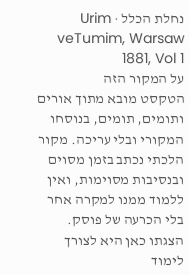נחלת הכלל · Urim veTumim, Warsaw 1881, Vol 1
על המקור הזה
הטקסט מובא מתוך אורים ותומים, תומים, בנוסחו המקורי ובלי עריכה. מקור הלכתי נכתב בזמן מסוים ובנסיבות מסוימות, ואין ללמוד ממנו למקרה אחר בלי הכרעה של פוסק. הצגתו כאן היא לצורך לימוד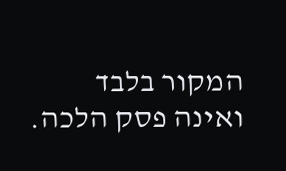המקור בלבד ואינה פסק הלכה.